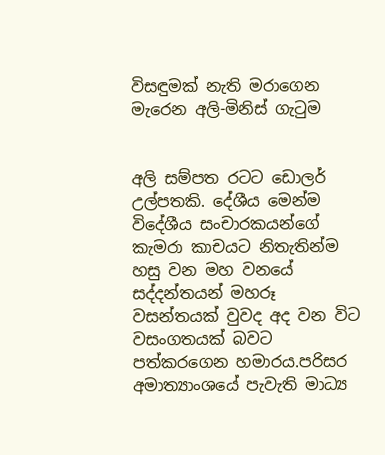විසඳුමක් නැති මරාගෙන මැරෙන අලි-මිනිස් ගැටුම


අලි සම්පත රටට ඩොලර් උල්පතකි. දේශීය මෙන්ම  විදේශීය සංචාරකයන්ගේ කැමරා කාචයට නිතැතින්ම හසු වන මහ වනයේ සද්දන්තයන් මහරූ වසන්තයක් වුවද අද වන විට වසංගතයක් බවට පත්කරගෙන හමාරය.පරිසර අමාත්‍යාංශයේ පැවැති මාධ්‍ය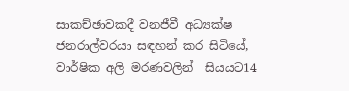සාකච්ඡාවකදී වනජීවී අධ්‍යක්ෂ ජනරාල්වරයා ‍සඳහන් කර සිටියේ, වාර්ෂික අලි මරණවලින්  සියයට14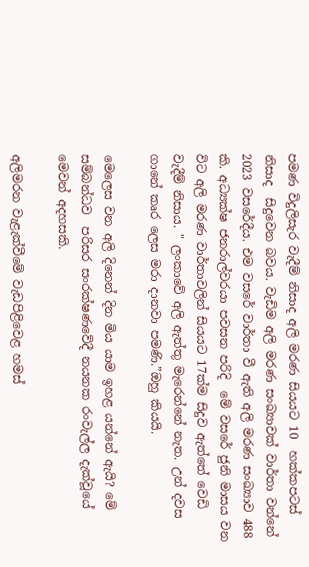පමණ විදුලිසැර වැදීම් නිසාද අලි මරණ සියයට 10  හක්කපටස් නිසාද  සිදුවෙන බවය. වැඩිම අලි මරණ සංඛ්‍යාවක් වාර්තා වන්නේ  2023 වසරේදීය. එම වසරේ වාර්තා වී ඇති අලි මරණ සංඛ්‍යාව 488 කි. අධ්‍යක්ෂ ජනරාල්වරයා පවසන පරිදි  මේ වසරේ ජුනි මාසය වන විට අලි මරණ වාර්තාවලින් සියයට 17ක්ම සිදුව ඇත්තේ වෙඩි වැදීම් නිසාය. " ලංකාවේ අලි ඇත්තු මැරෙන්නේ නැත. උන් දවස ගානේ කෘර ලෙස මරා දානවා පමණි.”ඔහු කියයි.

මෙලෙස වන අලි දිනෙන් දින මිය යාම ඉහළ යන්නේ ඇයි? මේ සම්බන්ධව  පරිසර සංරක්ෂණවේදී නයනක රංවැල්ල දැක්වූයේ මෙවන් අදහසකි.

අලිමරන වැළැක්වීමේ වැඩපිළිවෙළ හමස්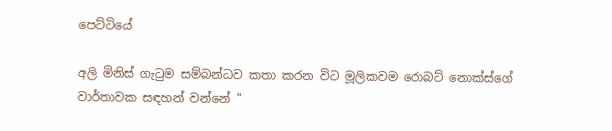පෙට්ටියේ

අලි මිනිස් ගැටුම සම්බන්ධව කතා කරන විට මූලිකවම රොබට් නොක්ස්ගේ වාර්තාවක සඳහන් වන්නේ "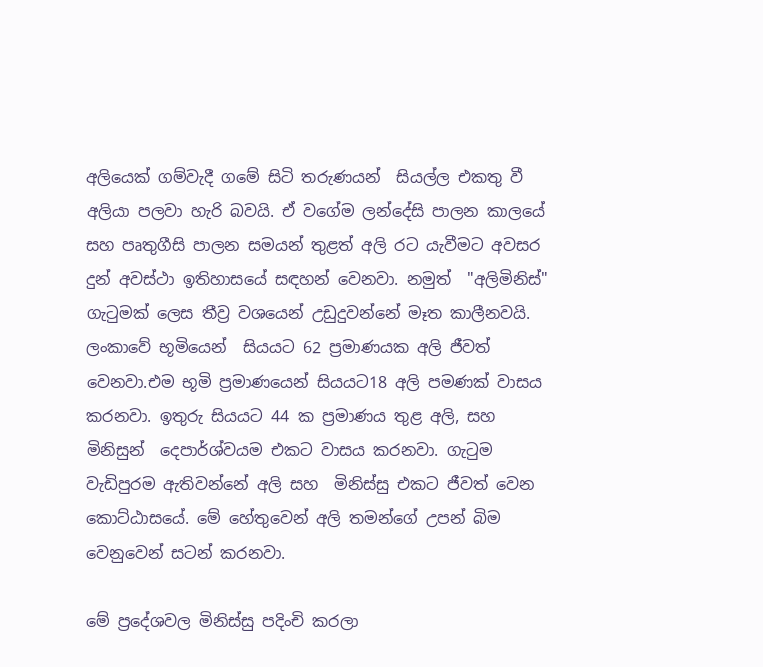අලියෙක් ගම්වැදී ගමේ සිටි තරුණයන්  සියල්ල එකතු වී අලියා පලවා හැරි බවයි. ඒ වගේම ලන්දේසි පාලන කාලයේ සහ පෘතුගීසි පාලන සමයන් තුළත් අලි රට යැවීමට අවසර දුන් අවස්ථා ඉතිහාසයේ සඳහන් වෙනවා. නමුත්  "අලිමිනිස්" ගැටුමක් ලෙස තීව්‍ර වශයෙන් උඩුදුවන්නේ මෑත කාලීනවයි. ලංකාවේ භූමියෙන්  සියයට 62 ප්‍රමාණයක අලි ජීවත් වෙනවා.එම භූමි ප්‍රමාණයෙන් සියයට18 අලි පමණක් වාසය කරනවා. ඉතුරු සියයට 44 ක ප්‍රමාණය තුළ අලි, සහ මිනිසුන්  දෙපාර්ශ්වයම එකට වාසය කරනවා. ගැටුම වැඩිපුරම ඇතිවන්නේ අලි සහ  මිනිස්සු එකට ජීවත් වෙන කොට්ඨාසයේ. මේ හේතුවෙන් අලි තමන්ගේ උපන් බිම වෙනුවෙන් සටන් කරනවා.

මේ ප්‍රදේශවල මිනිස්සු පදිංචි කරලා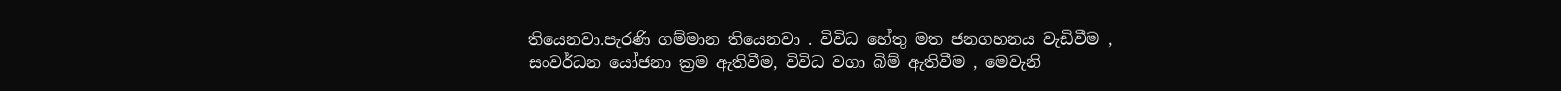තියෙනවා.පැරණි ගම්මාන තියෙනවා . විවිධ හේතු මත ජනගහනය වැඩිවීම , සංවර්ධන යෝජනා ක්‍රම ඇතිවීම, විවිධ වගා බිම් ඇතිවීම , මෙවැනි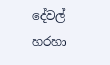දේවල් හරහා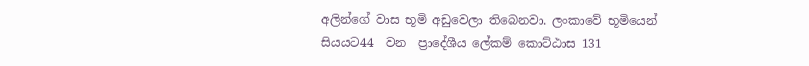අලින්ගේ වාස භූමි අඩුවෙලා තිබෙනවා. ලංකාවේ භූමියෙන්  සියයට44  වන  ප්‍රාදේශීය ලේකම් කොට්ඨාස 131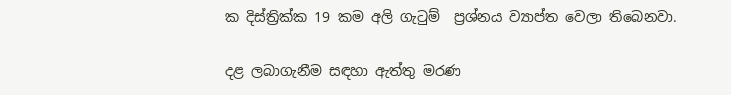ක දිස්ත්‍රික්ක 19 කම අලි ගැටුම්  ප්‍රශ්නය ව්‍යාප්ත වෙලා තිබෙනවා.

දළ ලබාගැනීම සඳහා ඇත්තු මරණ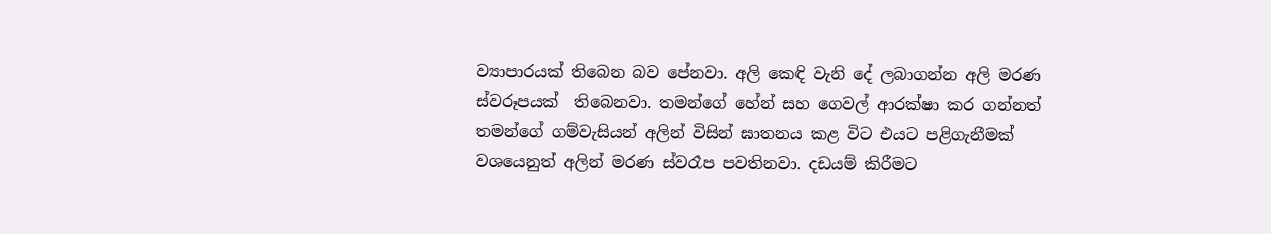ව්‍යාපාරයක් තිබෙන බව පේනවා. අලි කෙඳි වැනි දේ ලබාගන්න අලි මරණ ස්වරූපයක්  තිබෙනවා. තමන්ගේ හේන් සහ ගෙවල් ආරක්ෂා කර ගන්නත් තමන්ගේ ගම්වැසියන් අලින් විසින් ඝාතනය කළ විට එයට පළිගැනීමක් වශයෙනුත් අලින් මරණ ස්වරෑප පවතිනවා. දඩයම් කිරීමට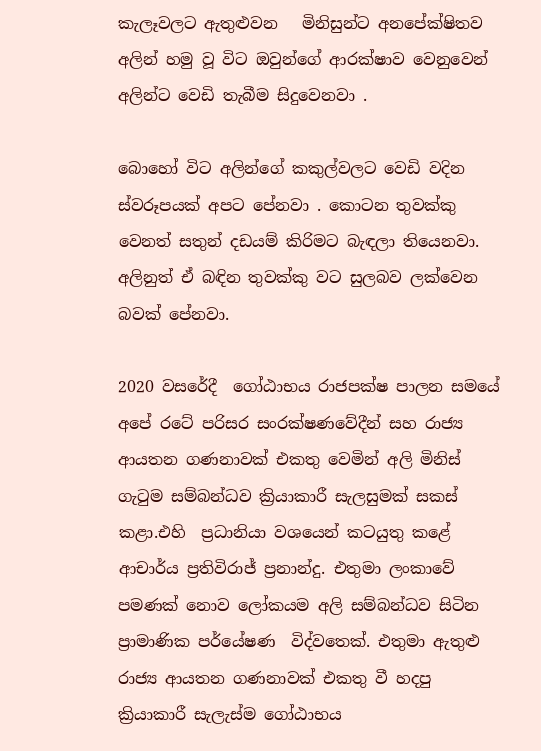කැලෑවලට ඇතුළුවන   මිනිසුන්ට අනපේක්ෂිතව අලින් හමු වූ විට ඔවුන්ගේ ආරක්ෂාව වෙනුවෙන් අලින්ට වෙඩි තැබීම සිදුවෙනවා .

බොහෝ විට අලින්ගේ කකුල්වලට වෙඩි වදින ස්වරූපයක් අපට පේනවා . කොටන තුවක්කු වෙනත් සතුන් දඩයම් කිරිමට බැඳලා තියෙනවා. අලිනුත් ඒ බඳින තුවක්කු වට සුලබව ලක්වෙන බවක් පේනවා.

2020 වසරේදී  ගෝඨාභය රාජපක්ෂ පාලන සමයේ අපේ රටේ පරිසර සංරක්ෂණවේදීන් සහ රාජ්‍ය ආයතන ගණනාවක් එකතු වෙමින් අලි මිනිස් ගැටුම සම්බන්ධව ක්‍රියාකාරී සැලසුමක් සකස් කළා.එහි  ප්‍රධානියා වශයෙන් කටයුතු කළේ ආචාර්ය ප්‍රතිවිරාජ් ප්‍රනාන්දු. එතුමා ලංකාවේ පමණක් නොව ලෝකයම අලි සම්බන්ධව සිටින ප්‍රාමාණික පර්‌යේෂණ  විද්වතෙක්. එතුමා ඇතුළු රාජ්‍ය ආයතන ගණනාවක් එකතු වී හදපු ක්‍රියාකාරී සැලැස්ම ගෝඨාභය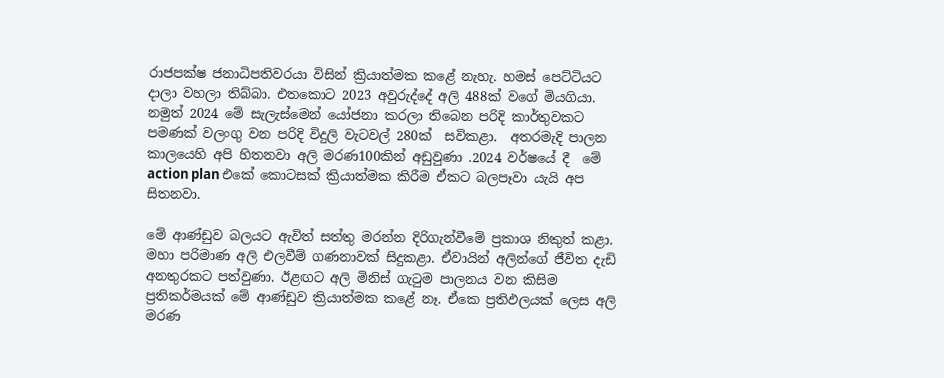රාජපක්ෂ ජනාධිපතිවරයා විසින් ක්‍රියාත්මක කළේ නැහැ. හමස් පෙට්ටියට දාලා වහලා තිබ්බා. එතකොට 2023 අවුරුද්දේ අලි 488ක් වගේ මියගියා. නමුත් 2024 මේ සැලැස්මෙන් යෝජනා කරලා තිබෙන පරිදි කාර්තුවකට පමණක් වලංගු වන පරිදි විදුලි වැටවල් 280ක්  සවිකළා.  අතරමැදි පාලන කාලයෙහි අපි හිතනවා අලි මරණ100කින් අඩුවුණා .2024 වර්ෂයේ දී  මේ action plan එකේ කොටසක් ක්‍රියාත්මක කිරීම ඒකට බලපෑවා යැයි අප සිතනවා.

මේ ආණ්ඩුව බලයට ඇවිත් සත්තු මරන්න දිරිගැන්වීමේ ප්‍රකාශ නිකුත් කළා. මහා පරිමාණ අලි එලවීම් ගණනාවක් සිදුකළා. ඒවායින් අලින්ගේ ජීවිත දැඩි අනතුරකට පත්වුණා. ඊළඟට අලි මිනිස් ගැටුම පාලනය වන කිසිම ප්‍රතිකර්මයක් මේ ආණ්ඩුව ක්‍රියාත්මක කළේ නෑ. ඒකෙ ප්‍රතිඵලයක් ලෙස අලි මරණ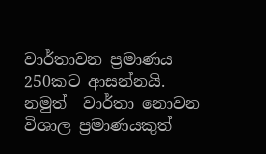වාර්තාවන ප්‍රමාණය 250කට ආසන්නයි. නමුත්  වාර්තා නොවන විශාල ප්‍රමාණයකුත්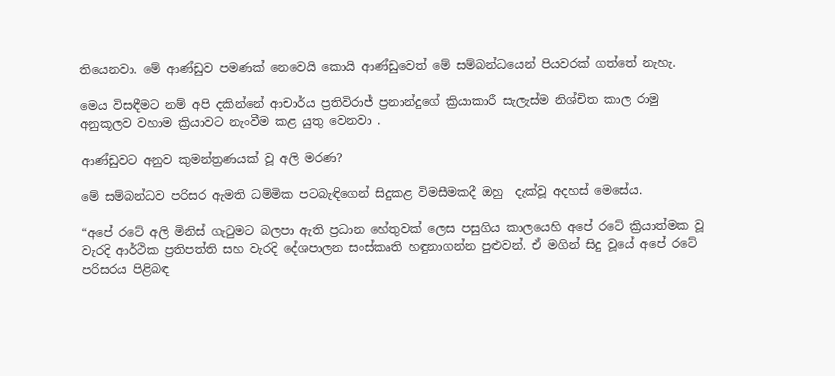තියෙනවා. මේ ආණ්ඩුව පමණක් නෙවෙයි කොයි ආණ්ඩුවෙත් මේ සම්බන්ධයෙන් පියවරක් ගත්තේ නැහැ.

මෙය විසඳීමට නම් අපි දකින්නේ ආචාර්ය ප්‍රතිවිරාජ් ප්‍රනාන්දුගේ ක්‍රියාකාරී සැලැස්ම නිශ්චිත කාල රාමු අනුකූලව වහාම ක්‍රියාවට නැංවීම කළ යුතු වෙනවා .

ආණ්ඩුවට අනුව කුමන්ත්‍රණයක් වූ අලි මරණ?

මේ සම්බන්ධව පරිසර ඇමති ධම්මික පටබැඳිගෙන් සිදුකළ විමසීමකදී ඔහු  දැක්වූ අදහස් මෙසේය.

“අපේ රටේ අලි මිනිස් ගැටුමට බලපා ඇති ප්‍රධාන හේතුවක් ලෙස පසුගිය කාලයෙහි අපේ රටේ ක්‍රියාත්මක වූ වැරදි ආර්ථික ප්‍රතිපත්ති සහ වැරදි දේශපාලන සංස්කෘති හඳුනාගන්න පුළුවන්. ඒ මගින් සිදු වූයේ අපේ රටේ පරිසරය පිළිබඳ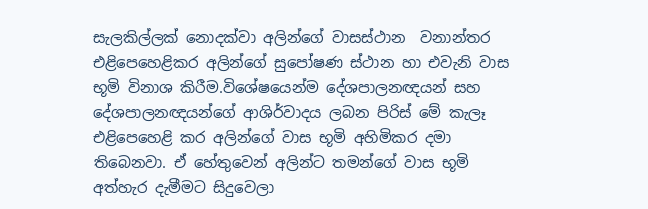සැලකිල්ලක් නොදක්වා අලින්ගේ වාසස්ථාන  වනාන්තර එළිපෙහෙළිකර අලින්ගේ සුපෝෂණ ස්ථාන හා එවැනි වාස භූමි විනාශ කිරීම.විශේෂයෙන්ම දේශපාලනඥයන් සහ දේශපාලනඥයන්ගේ ආශිර්වාදය ලබන පිරිස් මේ කැලෑ එළිපෙහෙළි කර අලින්ගේ වාස භූමි අහිමිකර දමා තිබෙනවා. ඒ හේතුවෙන් අලින්ට තමන්ගේ වාස භූමි අත්හැර දැමීමට සිදුවෙලා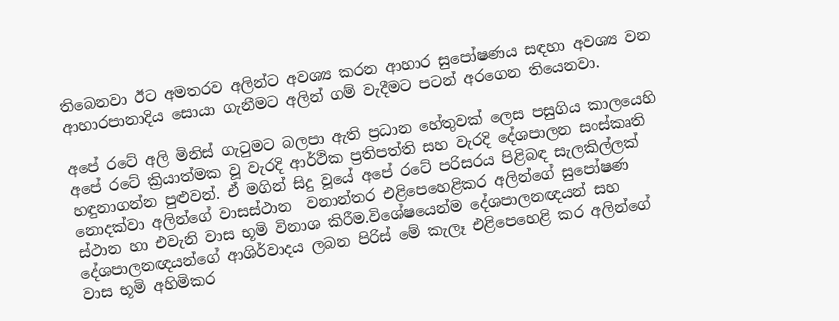තිබෙනවා ඊට අමතරව අලින්ට අවශ්‍ය කරන ආහාර සුපෝෂණය සඳහා අවශ්‍ය වන ආහාරපානාදිය සොයා ගැනීමට අලින් ගම් වැදීමට පටන් අරගෙන තියෙනවා.

අපේ රටේ අලි මිනිස් ගැටුමට බලපා ඇති ප්‍රධාන හේතුවක් ලෙස පසුගිය කාලයෙහි අපේ රටේ ක්‍රියාත්මක වූ වැරදි ආර්ථික ප්‍රතිපත්ති සහ වැරදි දේශපාලන සංස්කෘති හඳුනාගන්න පුළුවන්. ඒ මගින් සිදු වූයේ අපේ රටේ පරිසරය පිළිබඳ සැලකිල්ලක් නොදක්වා අලින්ගේ වාසස්ථාන  වනාන්තර එළිපෙහෙළිකර අලින්ගේ සුපෝෂණ ස්ථාන හා එවැනි වාස භූමි විනාශ කිරීම.විශේෂයෙන්ම දේශපාලනඥයන් සහ දේශපාලනඥයන්ගේ ආශිර්වාදය ලබන පිරිස් මේ කැලෑ එළිපෙහෙළි කර අලින්ගේ වාස භූමි අහිමිකර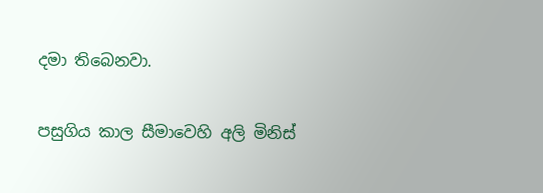දමා තිබෙනවා.

පසුගිය කාල සීමාවෙහි අලි මිනිස්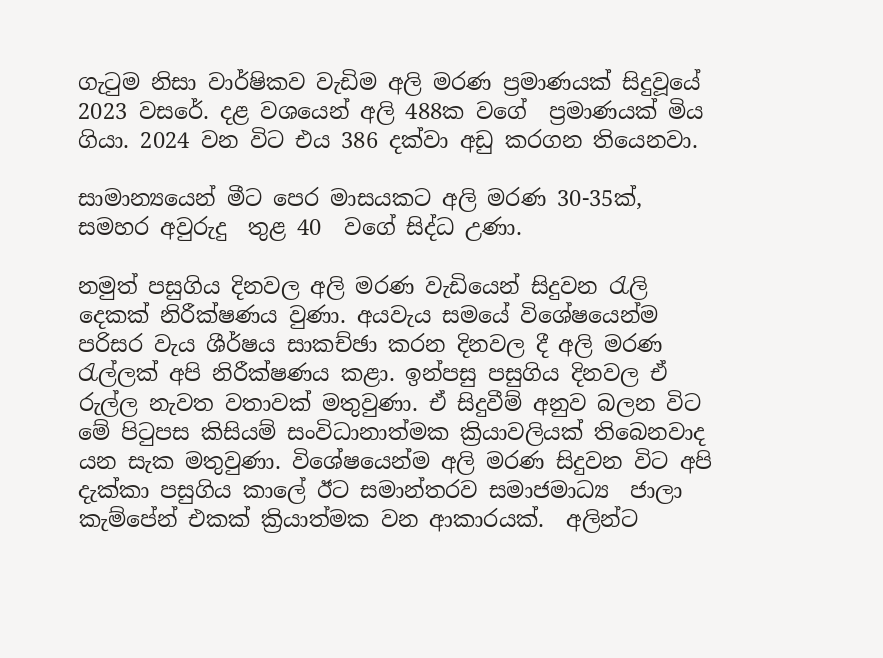ගැටුම නිසා වාර්ෂිකව වැඩිම අලි මරණ ප්‍රමාණයක් සිදුවූයේ 2023 වසරේ. දළ වශයෙන් අලි 488ක වගේ  ප්‍රමාණයක් මිය ගියා. 2024 වන විට එය 386 දක්වා අඩු කරගන තියෙනවා.

සාමාන්‍යයෙන් මීට පෙර මාසයකට අලි මරණ 30-35ක්,  සමහර අවුරුදු  තුළ 40  වගේ සිද්ධ උණා.

නමුත් පසුගිය දිනවල අලි මරණ වැඩියෙන් සිදුවන රැලි දෙකක් නිරීක්ෂණය වුණා. අයවැය සමයේ විශේෂයෙන්ම පරිසර වැය ශීර්ෂය සාකච්ඡා කරන දිනවල දී අලි මරණ රැල්ලක් අපි නිරීක්ෂණය කළා. ඉන්පසු පසුගිය දිනවල ඒ රුල්ල නැවත වතාවක් මතුවුණා. ඒ සිදුවීම් අනුව බලන විට මේ පිටුපස කිසියම් සංවිධානාත්මක ක්‍රියාවලියක් තිබෙනවාද යන සැක මතුවුණා. විශේෂයෙන්ම අලි මරණ සිදුවන විට අපි දැක්කා පසුගිය කාලේ ඊට සමාන්තරව සමාජමාධ්‍ය  ජාලා කැම්පේන් එකක් ක්‍රියාත්මක වන ආකාරයක්.  අලින්ට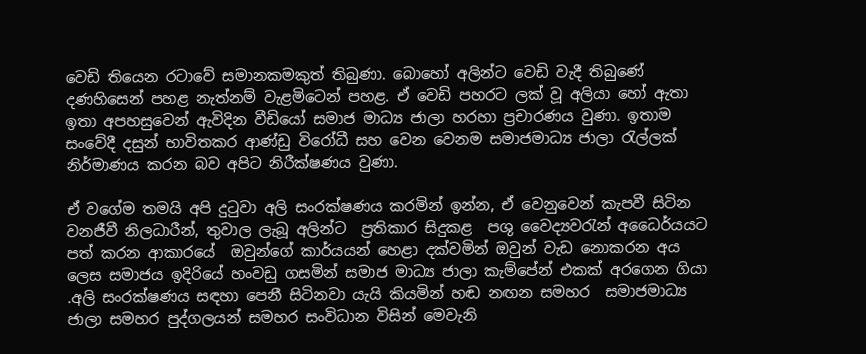වෙඩි තියෙන රටාවේ සමානකමකුත් තිබුණා. බොහෝ අලින්ට වෙඩි වැදී තිබුණේ දණහිසෙන් පහළ නැත්නම් වැළමිටෙන් පහළ. ඒ වෙඩි පහරට ලක් වූ අලියා හෝ ඇතා ඉතා අපහසුවෙන් ඇවිදින වීඩියෝ සමාජ මාධ්‍ය ජාලා හරහා ප්‍රචාරණය වුණා. ඉතාම සංවේදී දසුන් භාවිතකර ආණ්ඩු විරෝධී සහ වෙන වෙනම සමාජමාධ්‍ය ජාලා රැල්ලක් නිර්මාණය කරන බව අපිට නිරීක්ෂණය වුණා.

ඒ වගේම තමයි අපි දුටුවා අලි සංරක්ෂණය කරමින් ඉන්න, ඒ වෙනුවෙන් කැපවී සිටින වනජීවී නිලධාරීන්, තුවාල ලැබූ අලින්ට  ප්‍රතිකාර සිදුකළ  පශු වෛද්‍යවරැන් අධෛර්යයට පත් කරන ආකාරයේ  ඔවුන්ගේ කාර්යයන් හෙළා දක්වමින් ඔවුන් වැඩ නොකරන අය ලෙස සමාජය ඉදිරියේ හංවඩු ගසමින් සමාජ මාධ්‍ය ජාලා කැම්පේන් එකක් අරගෙන ගියා .අලි සංරක්ෂණය සඳහා පෙනී සිටිනවා යැයි කියමින් හඬ නඟන සමහර  සමාජමාධ්‍ය ජාලා සමහර පුද්ගලයන් සමහර සංවිධාන විසින් මෙවැනි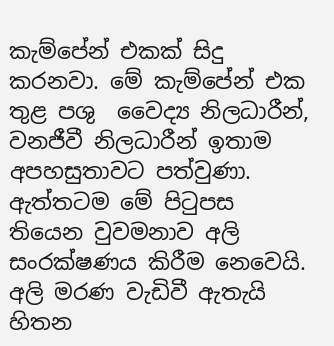කැම්පේන් එකක් සිදු කරනවා. මේ කැම්පේන් එක තුළ පශු  වෛද්‍ය නිලධාරීන්, වනජීවී නිලධාරීන් ඉතාම අපහසුතාවට පත්වුණා.  ඇත්තටම මේ පිටුපස තියෙන වුවමනාව අලි සංරක්ෂණය කිරීම නෙවෙයි. අලි මරණ වැඩිවී ඇතැයි හිතන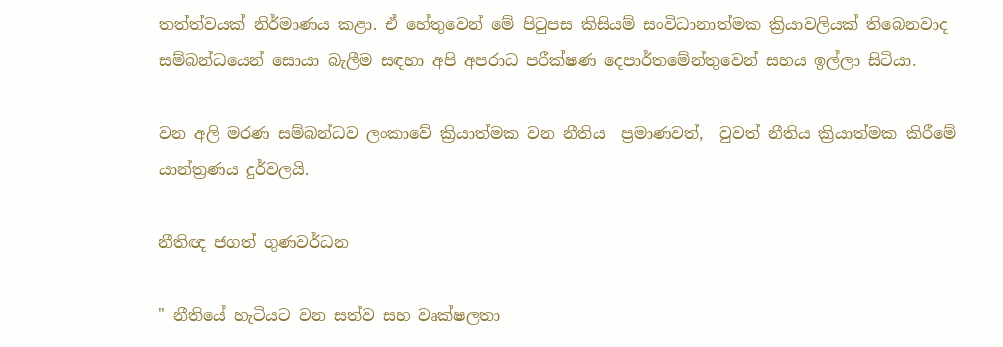තත්ත්වයක් නිර්මාණය කළා. ඒ හේතුවෙන් මේ පිටුපස කිසියම් සංවිධානාත්මක ක්‍රියාවලියක් තිබෙනවාද සම්බන්ධයෙන් සොයා බැලීම සඳහා අපි අපරාධ පරීක්ෂණ දෙපාර්තමේන්තුවෙන් සහය ඉල්ලා සිටියා.

වන අලි මරණ සම්බන්ධව ලංකාවේ ක්‍රියාත්මක වන නීතිය  ප්‍රමාණවත්,  වුවත් නීතිය ක්‍රියාත්මක කිරීමේ යාන්ත්‍රණය දුර්වලයි.

නීතිඥ ජගත් ගුණවර්ධන

" නීතියේ හැටියට වන සත්ව සහ වෘක්ෂලතා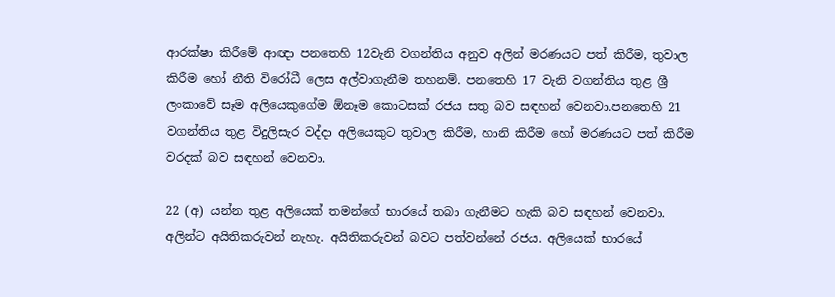ආරක්ෂා කිරීමේ ආඥා පනතෙහි 12වැනි වගන්තිය අනුව අලින් මරණයට පත් කිරීම, තුවාල කිරීම හෝ නීති විරෝධී ලෙස අල්වාගැනීම තහනම්. පනතෙහි 17 වැනි වගන්තිය තුළ ශ්‍රී ලංකාවේ සෑම අලියෙකුගේම ඕනෑම කොටසක් රජය සතු බව සඳහන් වෙනවා.පනතෙහි 21 වගන්තිය තුළ විදුලිසැර වද්දා අලියෙකුට තුවාල කිරීම, හානි කිරීම හෝ මරණයට පත් කිරීම වරදක් බව සඳහන් වෙනවා.

22 (අ) යන්න තුළ අලියෙක් තමන්ගේ භාරයේ තබා ගැනීමට හැකි බව සඳහන් වෙනවා. අලින්ට අයිතිකරුවන් නැහැ. අයිතිකරුවන් බවට පත්වන්නේ රජය. අලියෙක් භාරයේ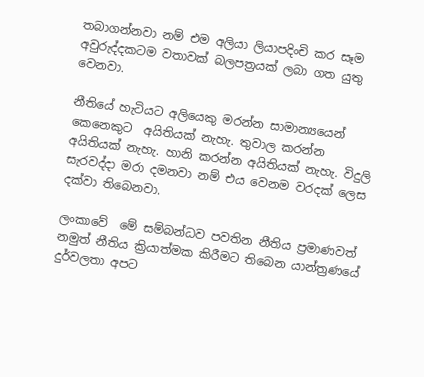තබාගන්නවා නම් එම අලියා ලියාපදිංචි කර සෑම අවුරුද්දකටම වතාවක් බලපත්‍රයක් ලබා ගත යුතු වෙනවා.

නීතියේ හැටියට අලියෙකු මරන්න සාමාන්‍යයෙන් කෙනෙකුට  අයිතියක් නැහැ. තුවාල කරන්න අයිතියක් නැහැ. හානි කරන්න අයිතියක් නැහැ. විදුලි සැරවද්දා මරා දමනවා නම් එය වෙනම වරදක් ලෙස දක්වා තිබෙනවා.

ලංකාවේ  මේ සම්බන්ධව පවතින නීතිය ප්‍රමාණවත් නමුත් නීතිය ක්‍රියාත්මක කිරීමට තිබෙන යාන්ත්‍රණයේ දුර්වලතා අපට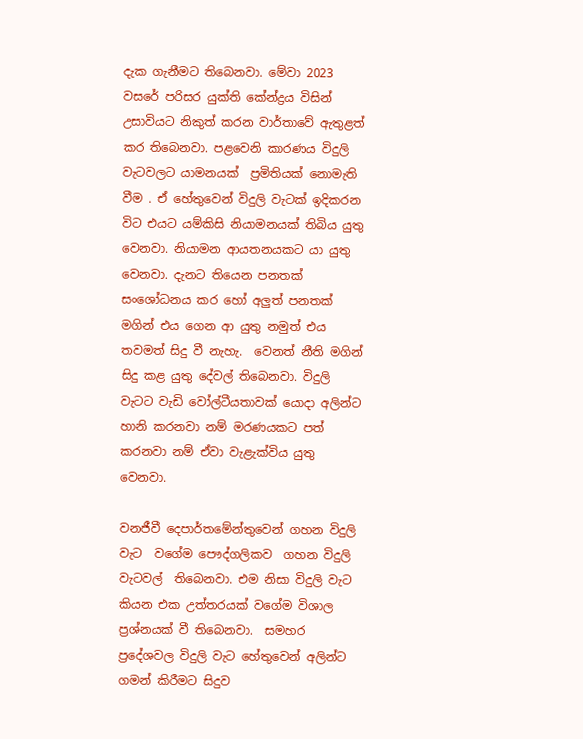දැක ගැනීමට තිබෙනවා. මේවා 2023 වසරේ පරිසර යුක්ති කේන්ද්‍රය විසින් උසාවියට නිකුත් කරන වාර්තාවේ ඇතුළත් කර තිබෙනවා. පළවෙනි කාරණය විදුලි වැටවලට යාමනයක්  ප්‍රමිතියක් නොමැති වීම . ඒ හේතුවෙන් විදුලි වැටක් ඉදිකරන විට එයට යම්කිසි නියාමනයක් තිබිය යුතු වෙනවා. නියාමන ආයතනයකට යා යුතු වෙනවා. දැනට තියෙන පනතක් සංශෝධනය කර හෝ අලුත් පනතක් මගින් එය ගෙන ආ යුතු නමුත් එය තවමත් සිදු වී නැහැ.  වෙනත් නීති මගින් සිදු කළ යුතු දේවල් තිබෙනවා. විදුලි වැටට වැඩි වෝල්ටීයතාවක් යොදා අලින්ට හානි කරනවා නම් මරණයකට පත් කරනවා නම් ඒවා වැළැක්විය යුතු වෙනවා.

වනජීවී දෙපාර්තමේන්තුවෙන් ගහන විදුලි වැට  වගේම පෞද්ගලිකව  ගහන විදුලි වැටවල්  තිබෙනවා. එම නිසා විදුලි වැට කියන එක උත්තරයක් වගේම විශාල ප්‍රශ්නයක් වී තිබෙනවා.  සමහර ප්‍රදේශවල විදුලි වැට හේතුවෙන් අලින්ට ගමන් කිරීමට සිදුව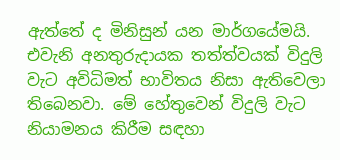ඇත්තේ ද මිනිසුන් යන මාර්ගයේමයි. එවැනි අනතුරුදායක තත්ත්වයක් විදුලි වැට අවිධිමත් භාවිතය නිසා ඇතිවෙලා තිබෙනවා. මේ හේතුවෙන් විදුලි වැට නියාමනය කිරීම සඳහා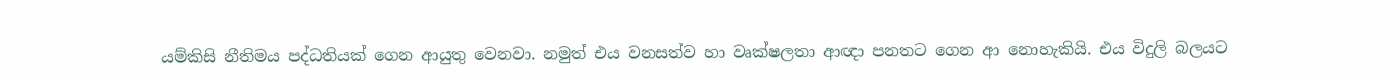යම්කිසි නීතිමය පද්ධතියක් ගෙන ආයුතු වෙනවා. නමුත් එය වනසත්ව හා වෘක්ෂලතා ආඥා පනතට ගෙන ආ නොහැකියි. එය විදුලි බලයට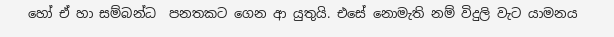හෝ ඒ හා සම්බන්ධ  පනතකට ගෙන ආ යුතුයි. එසේ නොමැති නම් විදුලි වැට යාමනය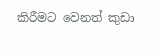කිරීමට වෙනත් කුඩා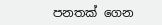පනතක් ගෙන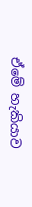ඒමේ හැකියාව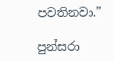පවතිනවා.”

පුන්සරා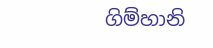ගිම්හානි